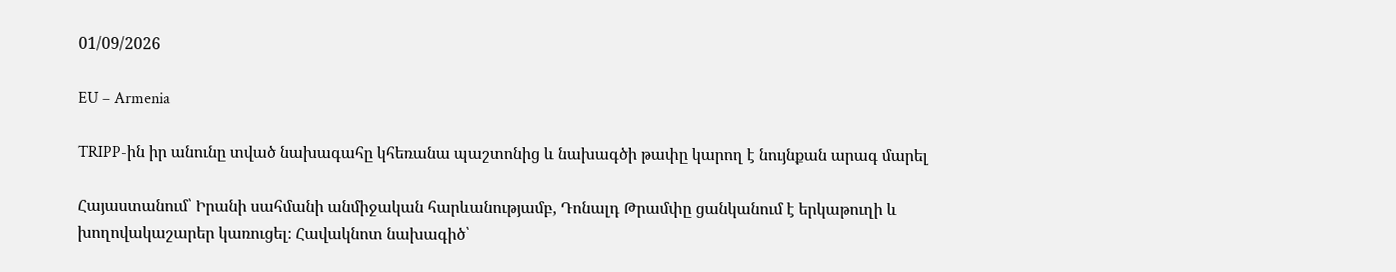01/09/2026

EU – Armenia

TRIPP-ին իր անունը տված նախագահը կհեռանա պաշտոնից և նախագծի թափը կարող է նույնքան արագ մարել

Հայաստանում՝ Իրանի սահմանի անմիջական հարևանությամբ, Դոնալդ Թրամփը ցանկանում է երկաթուղի և խողովակաշարեր կառուցել։ Հավակնոտ նախագիծ՝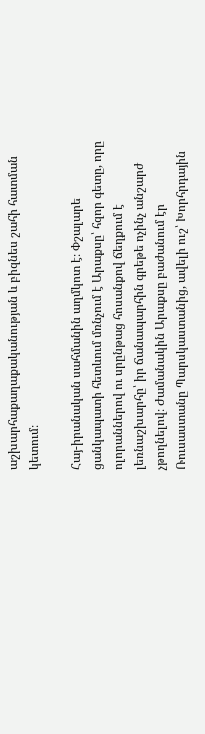աշխարհաքաղաքականության և բիզնես շահի հատման կետում։

Հայ-իրանական սահմանին աղմկոտ է։ Փշալարե ցանկապատի հետևում մռնչում է Արաքսը՝ հզոր գետը, որը ոլորաններով ու սրընթաց հոսանքով ճեղքում է լեռնաշխարհը՝ իր ճանապարհին գրեթե ոչինչ անշարժ չթողնելով։ Ժամանակին Արաքսը բաժանում էր Ռուսաստանը Պարսկաստանից, ավելի ուշ՝ Խորհրդային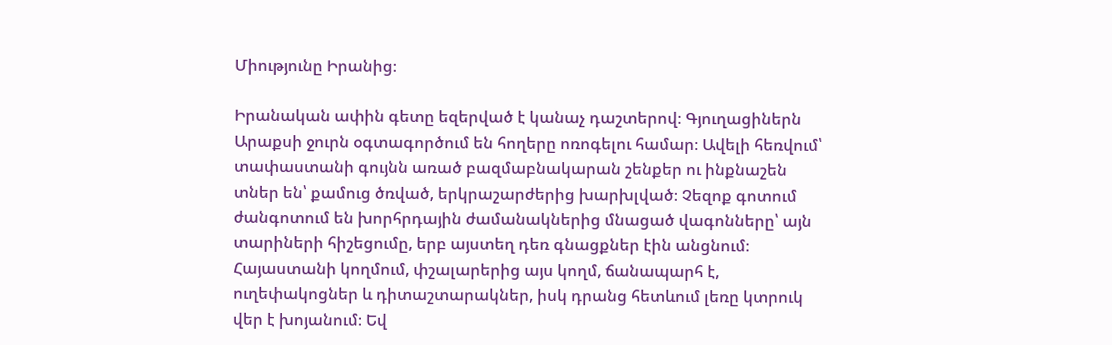Միությունը Իրանից։

Իրանական ափին գետը եզերված է կանաչ դաշտերով։ Գյուղացիներն Արաքսի ջուրն օգտագործում են հողերը ոռոգելու համար։ Ավելի հեռվում՝ տափաստանի գույնն առած բազմաբնակարան շենքեր ու ինքնաշեն տներ են՝ քամուց ծռված, երկրաշարժերից խարխլված։ Չեզոք գոտում ժանգոտում են խորհրդային ժամանակներից մնացած վագոնները՝ այն տարիների հիշեցումը, երբ այստեղ դեռ գնացքներ էին անցնում։ Հայաստանի կողմում, փշալարերից այս կողմ, ճանապարհ է, ուղեփակոցներ և դիտաշտարակներ, իսկ դրանց հետևում լեռը կտրուկ վեր է խոյանում։ Եվ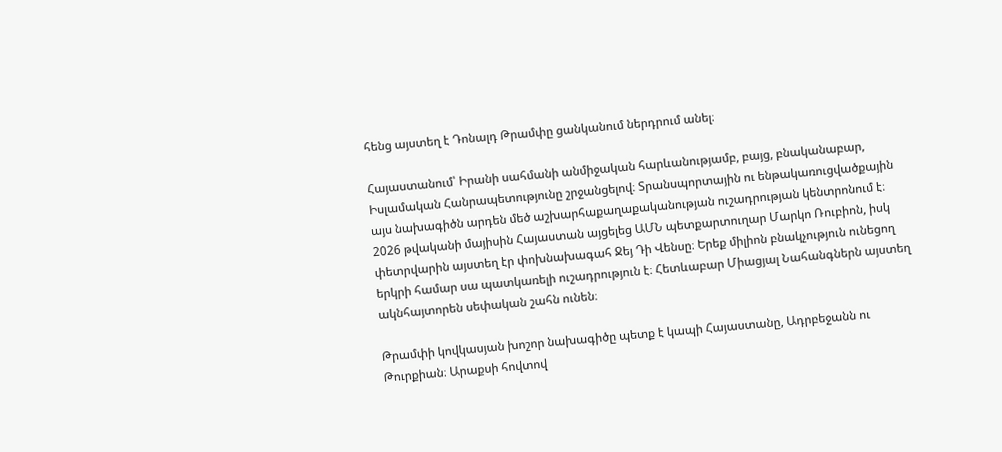հենց այստեղ է Դոնալդ Թրամփը ցանկանում ներդրում անել։

Հայաստանում՝ Իրանի սահմանի անմիջական հարևանությամբ, բայց, բնականաբար, Իսլամական Հանրապետությունը շրջանցելով։ Տրանսպորտային ու ենթակառուցվածքային այս նախագիծն արդեն մեծ աշխարհաքաղաքականության ուշադրության կենտրոնում է։ 2026 թվականի մայիսին Հայաստան այցելեց ԱՄՆ պետքարտուղար Մարկո Ռուբիոն, իսկ փետրվարին այստեղ էր փոխնախագահ Ջեյ Դի Վենսը։ Երեք միլիոն բնակչություն ունեցող երկրի համար սա պատկառելի ուշադրություն է։ Հետևաբար Միացյալ Նահանգներն այստեղ ակնհայտորեն սեփական շահն ունեն։

Թրամփի կովկասյան խոշոր նախագիծը պետք է կապի Հայաստանը, Ադրբեջանն ու Թուրքիան։ Արաքսի հովտով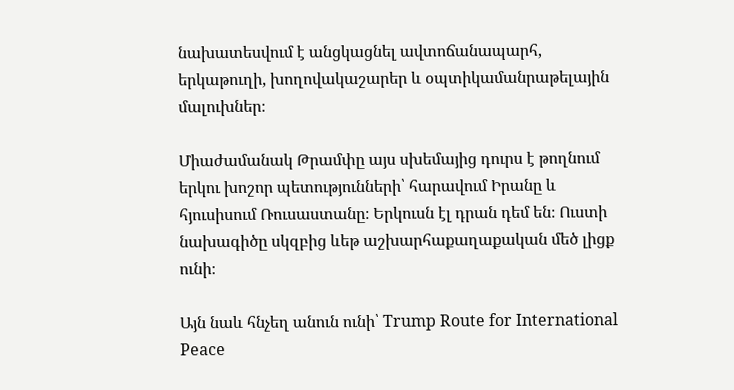նախատեսվում է անցկացնել ավտոճանապարհ, երկաթուղի, խողովակաշարեր և օպտիկամանրաթելային մալուխներ։

Միաժամանակ Թրամփը այս սխեմայից դուրս է թողնում երկու խոշոր պետությունների՝ հարավում Իրանը և հյուսիսում Ռուսաստանը։ Երկուսն էլ դրան դեմ են։ Ուստի նախագիծը սկզբից ևեթ աշխարհաքաղաքական մեծ լիցք ունի։

Այն նաև հնչեղ անուն ունի՝ Trump Route for International Peace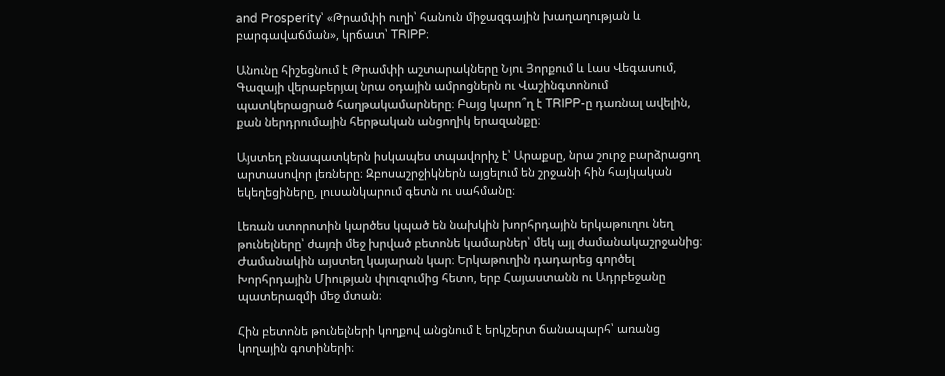and Prosperity՝ «Թրամփի ուղի՝ հանուն միջազգային խաղաղության և բարգավաճման», կրճատ՝ TRIPP։

Անունը հիշեցնում է Թրամփի աշտարակները Նյու Յորքում և Լաս Վեգասում, Գազայի վերաբերյալ նրա օդային ամրոցներն ու Վաշինգտոնում պատկերացրած հաղթակամարները։ Բայց կարո՞ղ է TRIPP-ը դառնալ ավելին, քան ներդրումային հերթական անցողիկ երազանքը։

Այստեղ բնապատկերն իսկապես տպավորիչ է՝ Արաքսը, նրա շուրջ բարձրացող արտասովոր լեռները։ Զբոսաշրջիկներն այցելում են շրջանի հին հայկական եկեղեցիները, լուսանկարում գետն ու սահմանը։

Լեռան ստորոտին կարծես կպած են նախկին խորհրդային երկաթուղու նեղ թունելները՝ ժայռի մեջ խրված բետոնե կամարներ՝ մեկ այլ ժամանակաշրջանից։ Ժամանակին այստեղ կայարան կար։ Երկաթուղին դադարեց գործել Խորհրդային Միության փլուզումից հետո, երբ Հայաստանն ու Ադրբեջանը պատերազմի մեջ մտան։

Հին բետոնե թունելների կողքով անցնում է երկշերտ ճանապարհ՝ առանց կողային գոտիների։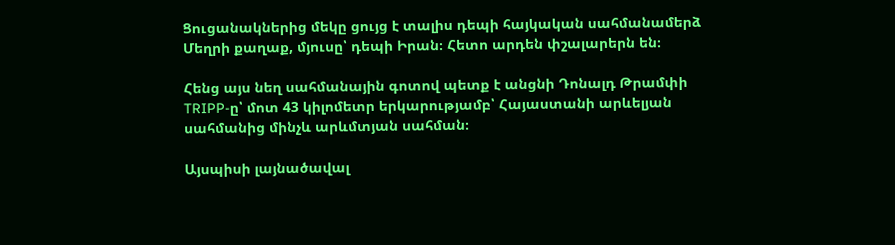Ցուցանակներից մեկը ցույց է տալիս դեպի հայկական սահմանամերձ Մեղրի քաղաք, մյուսը՝ դեպի Իրան։ Հետո արդեն փշալարերն են։

Հենց այս նեղ սահմանային գոտով պետք է անցնի Դոնալդ Թրամփի TRIPP-ը՝ մոտ 43 կիլոմետր երկարությամբ՝ Հայաստանի արևելյան սահմանից մինչև արևմտյան սահման։

Այսպիսի լայնածավալ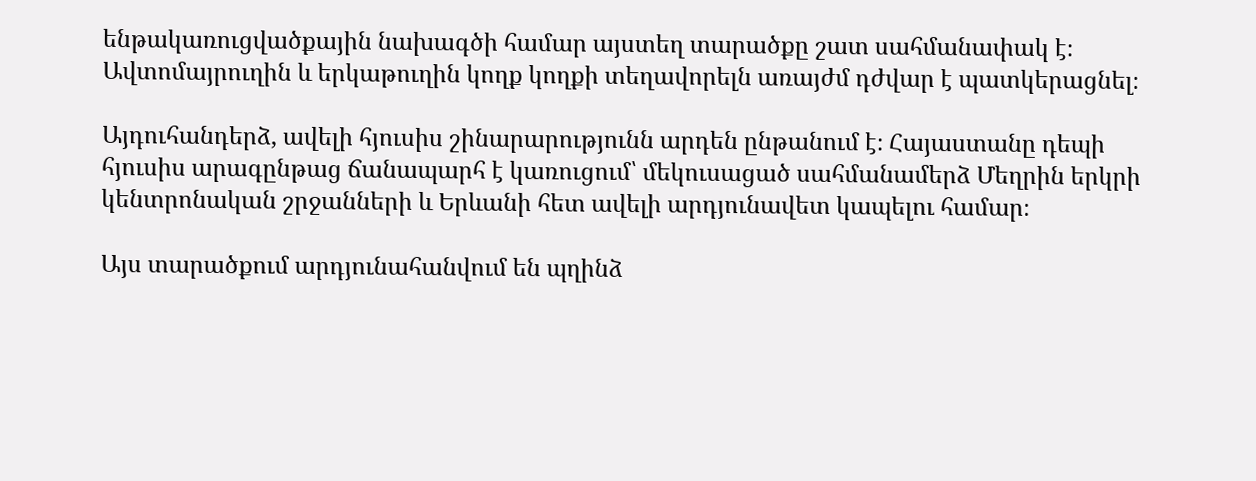ենթակառուցվածքային նախագծի համար այստեղ տարածքը շատ սահմանափակ է։ Ավտոմայրուղին և երկաթուղին կողք կողքի տեղավորելն առայժմ դժվար է պատկերացնել։

Այդուհանդերձ, ավելի հյուսիս շինարարությունն արդեն ընթանում է։ Հայաստանը դեպի հյուսիս արագընթաց ճանապարհ է կառուցում՝ մեկուսացած սահմանամերձ Մեղրին երկրի կենտրոնական շրջանների և Երևանի հետ ավելի արդյունավետ կապելու համար։

Այս տարածքում արդյունահանվում են պղինձ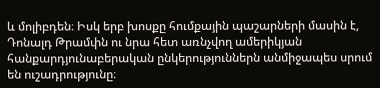և մոլիբդեն։ Իսկ երբ խոսքը հումքային պաշարների մասին է, Դոնալդ Թրամփն ու նրա հետ առնչվող ամերիկյան հանքարդյունաբերական ընկերություններն անմիջապես սրում են ուշադրությունը։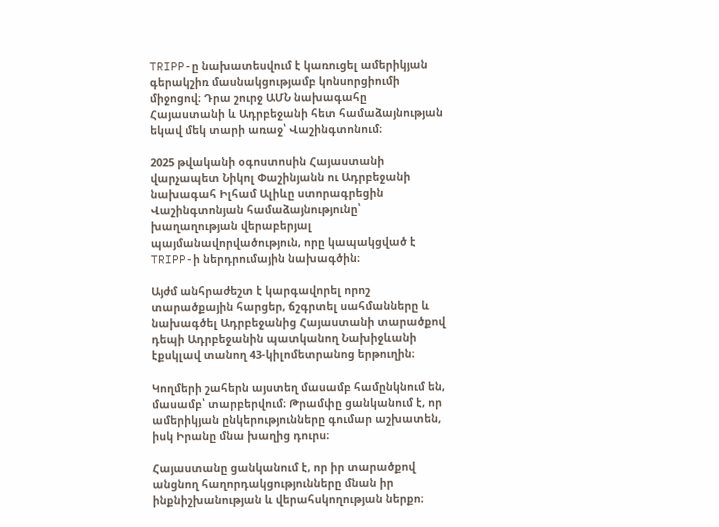TRIPP-ը նախատեսվում է կառուցել ամերիկյան գերակշիռ մասնակցությամբ կոնսորցիումի միջոցով։ Դրա շուրջ ԱՄՆ նախագահը Հայաստանի և Ադրբեջանի հետ համաձայնության եկավ մեկ տարի առաջ՝ Վաշինգտոնում։

2025 թվականի օգոստոսին Հայաստանի վարչապետ Նիկոլ Փաշինյանն ու Ադրբեջանի նախագահ Իլհամ Ալիևը ստորագրեցին Վաշինգտոնյան համաձայնությունը՝ խաղաղության վերաբերյալ պայմանավորվածություն, որը կապակցված է TRIPP-ի ներդրումային նախագծին։

Այժմ անհրաժեշտ է կարգավորել որոշ տարածքային հարցեր, ճշգրտել սահմանները և նախագծել Ադրբեջանից Հայաստանի տարածքով դեպի Ադրբեջանին պատկանող Նախիջևանի էքսկլավ տանող 43-կիլոմետրանոց երթուղին։

Կողմերի շահերն այստեղ մասամբ համընկնում են, մասամբ՝ տարբերվում։ Թրամփը ցանկանում է, որ ամերիկյան ընկերությունները գումար աշխատեն, իսկ Իրանը մնա խաղից դուրս։

Հայաստանը ցանկանում է, որ իր տարածքով անցնող հաղորդակցությունները մնան իր ինքնիշխանության և վերահսկողության ներքո։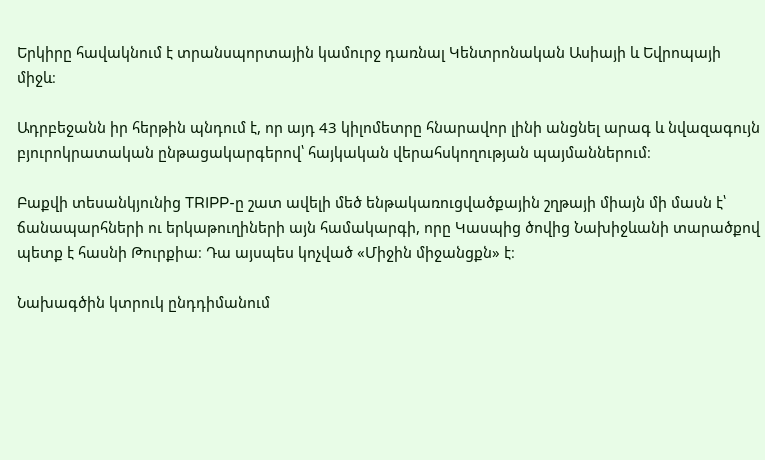Երկիրը հավակնում է տրանսպորտային կամուրջ դառնալ Կենտրոնական Ասիայի և Եվրոպայի միջև։

Ադրբեջանն իր հերթին պնդում է, որ այդ 43 կիլոմետրը հնարավոր լինի անցնել արագ և նվազագույն բյուրոկրատական ընթացակարգերով՝ հայկական վերահսկողության պայմաններում։

Բաքվի տեսանկյունից TRIPP-ը շատ ավելի մեծ ենթակառուցվածքային շղթայի միայն մի մասն է՝ ճանապարհների ու երկաթուղիների այն համակարգի, որը Կասպից ծովից Նախիջևանի տարածքով պետք է հասնի Թուրքիա։ Դա այսպես կոչված «Միջին միջանցքն» է։

Նախագծին կտրուկ ընդդիմանում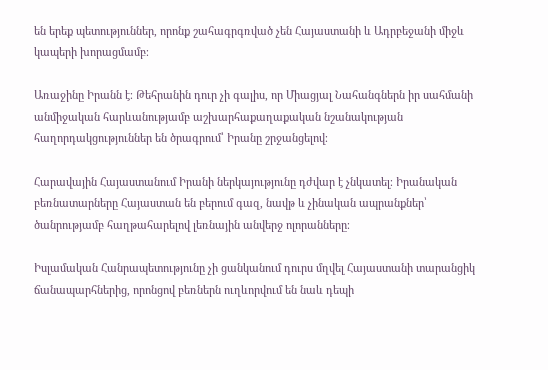են երեք պետություններ, որոնք շահագրգռված չեն Հայաստանի և Ադրբեջանի միջև կապերի խորացմամբ։

Առաջինը Իրանն է։ Թեհրանին դուր չի գալիս, որ Միացյալ Նահանգներն իր սահմանի անմիջական հարևանությամբ աշխարհաքաղաքական նշանակության հաղորդակցություններ են ծրագրում՝ Իրանը շրջանցելով։

Հարավային Հայաստանում Իրանի ներկայությունը դժվար է չնկատել։ Իրանական բեռնատարները Հայաստան են բերում գազ, նավթ և չինական ապրանքներ՝ ծանրությամբ հաղթահարելով լեռնային անվերջ ոլորանները։

Իսլամական Հանրապետությունը չի ցանկանում դուրս մղվել Հայաստանի տարանցիկ ճանապարհներից, որոնցով բեռներն ուղևորվում են նաև դեպի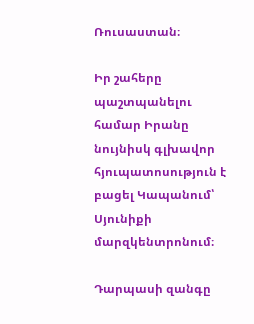Ռուսաստան։

Իր շահերը պաշտպանելու համար Իրանը նույնիսկ գլխավոր հյուպատոսություն է բացել Կապանում՝ Սյունիքի մարզկենտրոնում։

Դարպասի զանգը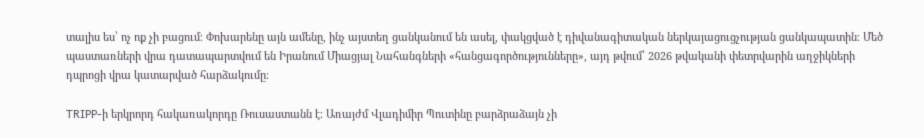տալիս ես՝ ոչ ոք չի բացում։ Փոխարենը այն ամենը, ինչ այստեղ ցանկանում են ասել, փակցված է դիվանագիտական ներկայացուցչության ցանկապատին։ Մեծ պաստառների վրա դատապարտվում են Իրանում Միացյալ Նահանգների «հանցագործությունները», այդ թվում՝ 2026 թվականի փետրվարին աղջիկների դպրոցի վրա կատարված հարձակումը։

TRIPP-ի երկրորդ հակառակորդը Ռուսաստանն է։ Առայժմ Վլադիմիր Պուտինը բարձրաձայն չի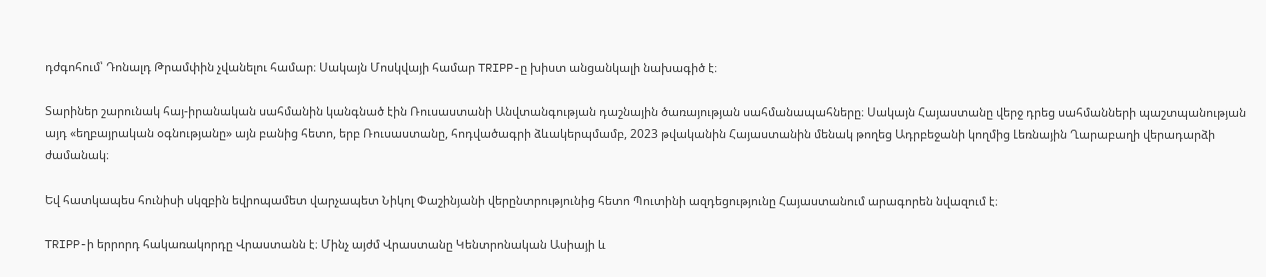դժգոհում՝ Դոնալդ Թրամփին չվանելու համար։ Սակայն Մոսկվայի համար TRIPP-ը խիստ անցանկալի նախագիծ է։

Տարիներ շարունակ հայ-իրանական սահմանին կանգնած էին Ռուսաստանի Անվտանգության դաշնային ծառայության սահմանապահները։ Սակայն Հայաստանը վերջ դրեց սահմանների պաշտպանության այդ «եղբայրական օգնությանը» այն բանից հետո, երբ Ռուսաստանը, հոդվածագրի ձևակերպմամբ, 2023 թվականին Հայաստանին մենակ թողեց Ադրբեջանի կողմից Լեռնային Ղարաբաղի վերադարձի ժամանակ։

Եվ հատկապես հունիսի սկզբին եվրոպամետ վարչապետ Նիկոլ Փաշինյանի վերընտրությունից հետո Պուտինի ազդեցությունը Հայաստանում արագորեն նվազում է։

TRIPP-ի երրորդ հակառակորդը Վրաստանն է։ Մինչ այժմ Վրաստանը Կենտրոնական Ասիայի և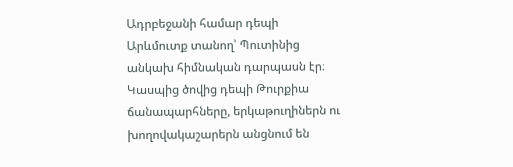Ադրբեջանի համար դեպի Արևմուտք տանող՝ Պուտինից անկախ հիմնական դարպասն էր։ Կասպից ծովից դեպի Թուրքիա ճանապարհները, երկաթուղիներն ու խողովակաշարերն անցնում են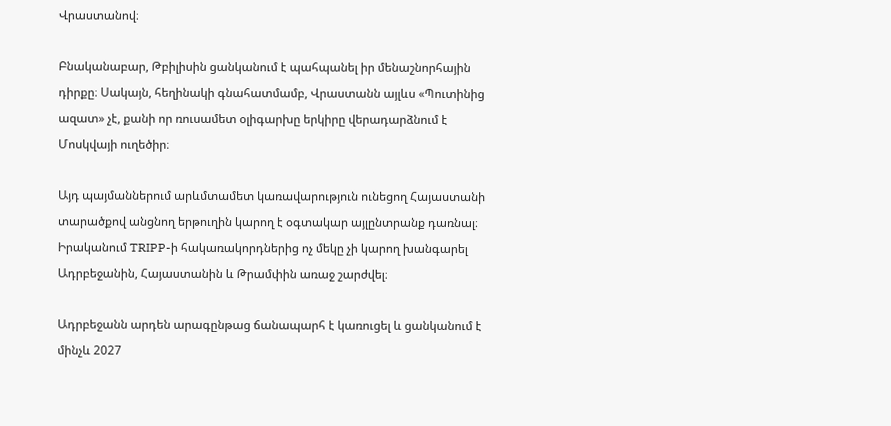Վրաստանով։

Բնականաբար, Թբիլիսին ցանկանում է պահպանել իր մենաշնորհային դիրքը։ Սակայն, հեղինակի գնահատմամբ, Վրաստանն այլևս «Պուտինից ազատ» չէ, քանի որ ռուսամետ օլիգարխը երկիրը վերադարձնում է Մոսկվայի ուղեծիր։

Այդ պայմաններում արևմտամետ կառավարություն ունեցող Հայաստանի տարածքով անցնող երթուղին կարող է օգտակար այլընտրանք դառնալ։ Իրականում TRIPP-ի հակառակորդներից ոչ մեկը չի կարող խանգարել Ադրբեջանին, Հայաստանին և Թրամփին առաջ շարժվել։

Ադրբեջանն արդեն արագընթաց ճանապարհ է կառուցել և ցանկանում է մինչև 2027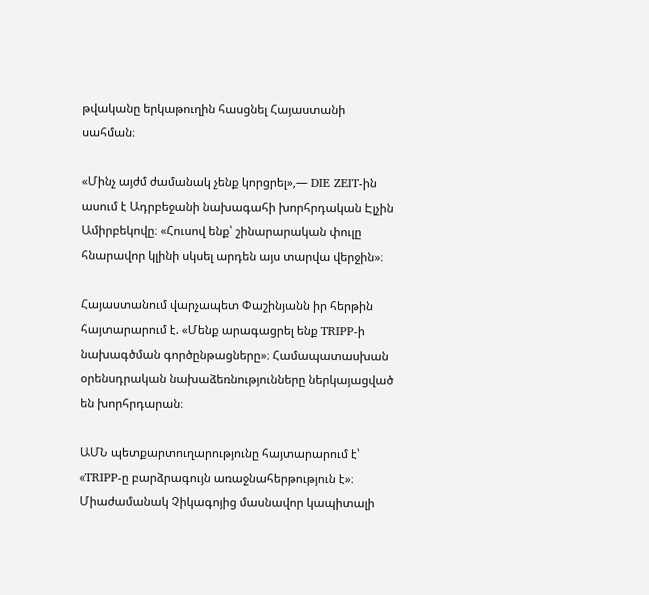թվականը երկաթուղին հասցնել Հայաստանի սահման։

«Մինչ այժմ ժամանակ չենք կորցրել»,— DIE ZEIT-ին ասում է Ադրբեջանի նախագահի խորհրդական Էլչին Ամիրբեկովը։ «Հուսով ենք՝ շինարարական փուլը հնարավոր կլինի սկսել արդեն այս տարվա վերջին»։

Հայաստանում վարչապետ Փաշինյանն իր հերթին հայտարարում է. «Մենք արագացրել ենք TRIPP-ի նախագծման գործընթացները»։ Համապատասխան օրենսդրական նախաձեռնությունները ներկայացված են խորհրդարան։

ԱՄՆ պետքարտուղարությունը հայտարարում է՝ «TRIPP-ը բարձրագույն առաջնահերթություն է»։ Միաժամանակ Չիկագոյից մասնավոր կապիտալի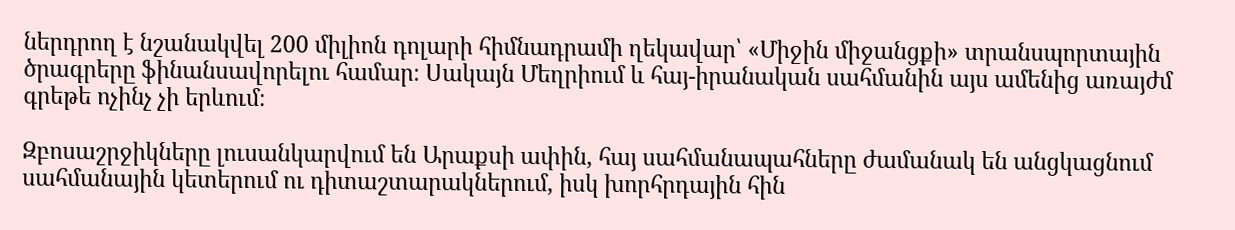ներդրող է նշանակվել 200 միլիոն դոլարի հիմնադրամի ղեկավար՝ «Միջին միջանցքի» տրանսպորտային ծրագրերը ֆինանսավորելու համար։ Սակայն Մեղրիում և հայ-իրանական սահմանին այս ամենից առայժմ գրեթե ոչինչ չի երևում։

Զբոսաշրջիկները լուսանկարվում են Արաքսի ափին, հայ սահմանապահները ժամանակ են անցկացնում սահմանային կետերում ու դիտաշտարակներում, իսկ խորհրդային հին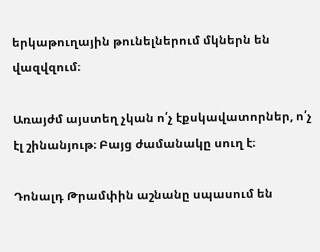երկաթուղային թունելներում մկներն են վազվզում։

Առայժմ այստեղ չկան ո՛չ էքսկավատորներ, ո՛չ էլ շինանյութ։ Բայց ժամանակը սուղ է։

Դոնալդ Թրամփին աշնանը սպասում են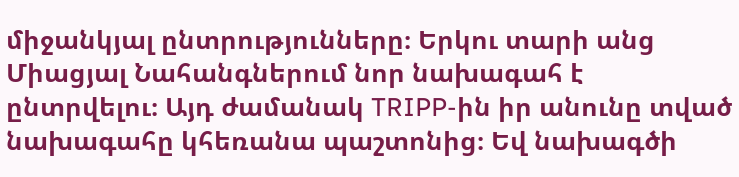միջանկյալ ընտրությունները։ Երկու տարի անց Միացյալ Նահանգներում նոր նախագահ է ընտրվելու։ Այդ ժամանակ TRIPP-ին իր անունը տված նախագահը կհեռանա պաշտոնից։ Եվ նախագծի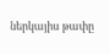ներկայիս թափը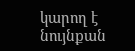կարող է նույնքան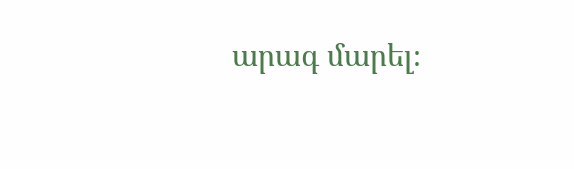արագ մարել։